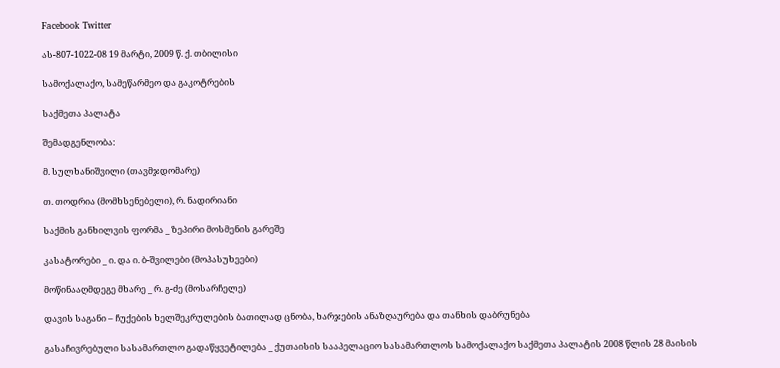Facebook Twitter

ას-807-1022-08 19 მარტი, 2009 წ. ქ. თბილისი

სამოქალაქო, სამეწარმეო და გაკოტრების

საქმეთა პალატა

შემადგენლობა:

მ. სულხანიშვილი (თავმჯდომარე)

თ. თოდრია (მომხსენებელი), რ. ნადირიანი

საქმის განხილვის ფორმა _ ზეპირი მოსმენის გარეშე

კასატორები _ ი. და ი. ბ-შვილები (მოპასუხეები)

მოწინააღმდეგე მხარე _ რ. გ-ძე (მოსარჩელე)

დავის საგანი – ჩუქების ხელშეკრულების ბათილად ცნობა, ხარჯების ანაზღაურება და თანხის დაბრუნება

გასაჩივრებული სასამართლო გადაწყვეტილება _ ქუთაისის სააპელაციო სასამართლოს სამოქალაქო საქმეთა პალატის 2008 წლის 28 მაისის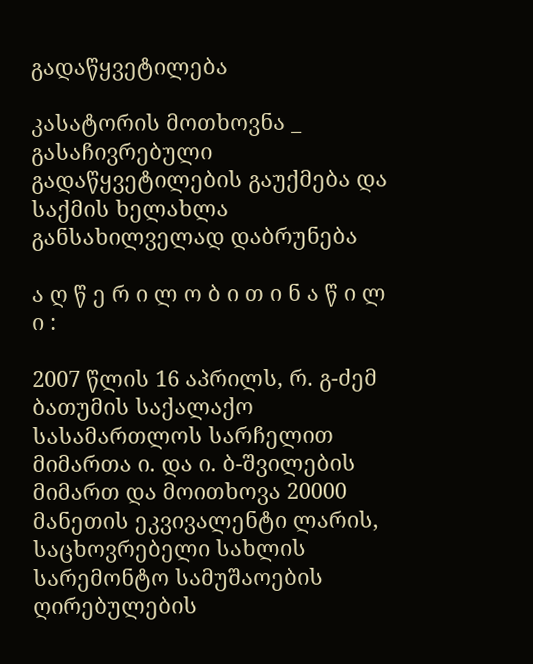გადაწყვეტილება

კასატორის მოთხოვნა _ გასაჩივრებული გადაწყვეტილების გაუქმება და საქმის ხელახლა განსახილველად დაბრუნება

ა ღ წ ე რ ი ლ ო ბ ი თ ი ნ ა წ ი ლ ი :

2007 წლის 16 აპრილს, რ. გ-ძემ ბათუმის საქალაქო სასამართლოს სარჩელით მიმართა ი. და ი. ბ-შვილების მიმართ და მოითხოვა 20000 მანეთის ეკვივალენტი ლარის, საცხოვრებელი სახლის სარემონტო სამუშაოების ღირებულების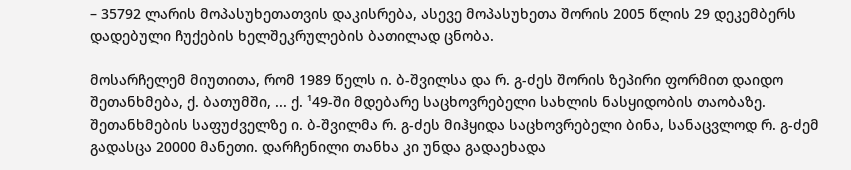– 35792 ლარის მოპასუხეთათვის დაკისრება, ასევე მოპასუხეთა შორის 2005 წლის 29 დეკემბერს დადებული ჩუქების ხელშეკრულების ბათილად ცნობა.

მოსარჩელემ მიუთითა, რომ 1989 წელს ი. ბ-შვილსა და რ. გ-ძეს შორის ზეპირი ფორმით დაიდო შეთანხმება, ქ. ბათუმში, ... ქ. ¹49-ში მდებარე საცხოვრებელი სახლის ნასყიდობის თაობაზე. შეთანხმების საფუძველზე ი. ბ-შვილმა რ. გ-ძეს მიჰყიდა საცხოვრებელი ბინა, სანაცვლოდ რ. გ-ძემ გადასცა 20000 მანეთი. დარჩენილი თანხა კი უნდა გადაეხადა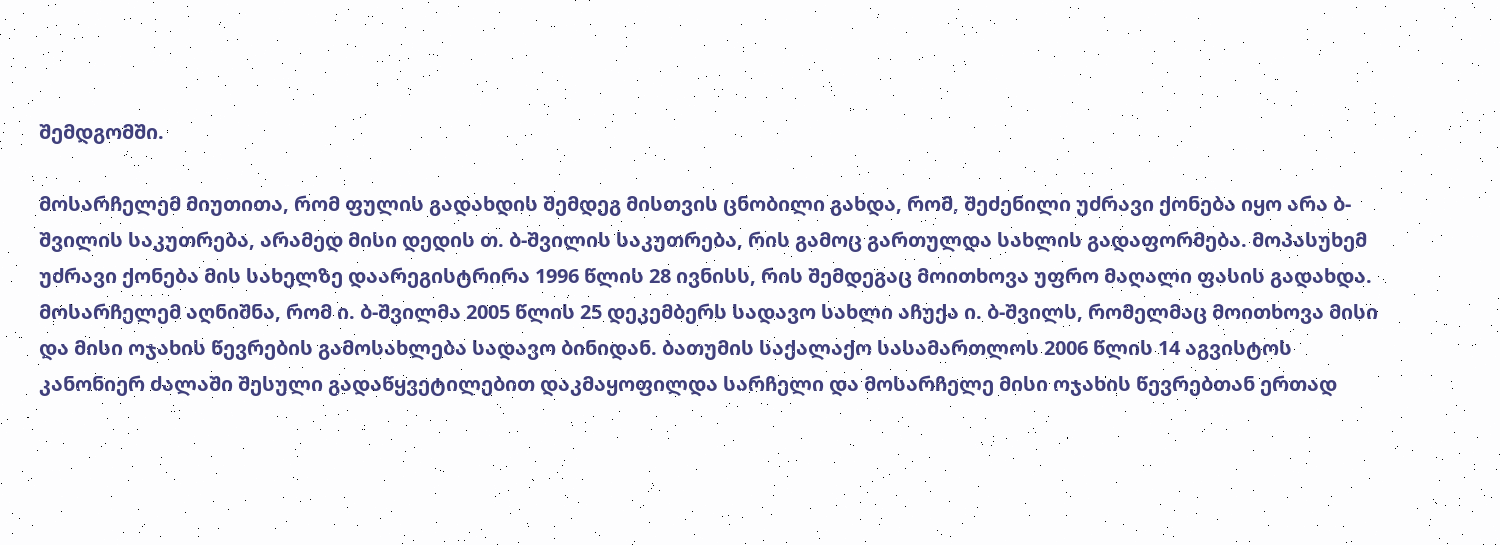შემდგომში.

მოსარჩელემ მიუთითა, რომ ფულის გადახდის შემდეგ მისთვის ცნობილი გახდა, რომ, შეძენილი უძრავი ქონება იყო არა ბ-შვილის საკუთრება, არამედ მისი დედის თ. ბ-შვილის საკუთრება, რის გამოც გართულდა სახლის გადაფორმება. მოპასუხემ უძრავი ქონება მის სახელზე დაარეგისტრირა 1996 წლის 28 ივნისს, რის შემდეგაც მოითხოვა უფრო მაღალი ფასის გადახდა. მოსარჩელემ აღნიშნა, რომ ი. ბ-შვილმა 2005 წლის 25 დეკემბერს სადავო სახლი აჩუქა ი. ბ-შვილს, რომელმაც მოითხოვა მისი და მისი ოჯახის წევრების გამოსახლება სადავო ბინიდან. ბათუმის საქალაქო სასამართლოს 2006 წლის 14 აგვისტოს კანონიერ ძალაში შესული გადაწყვეტილებით დაკმაყოფილდა სარჩელი და მოსარჩელე მისი ოჯახის წევრებთან ერთად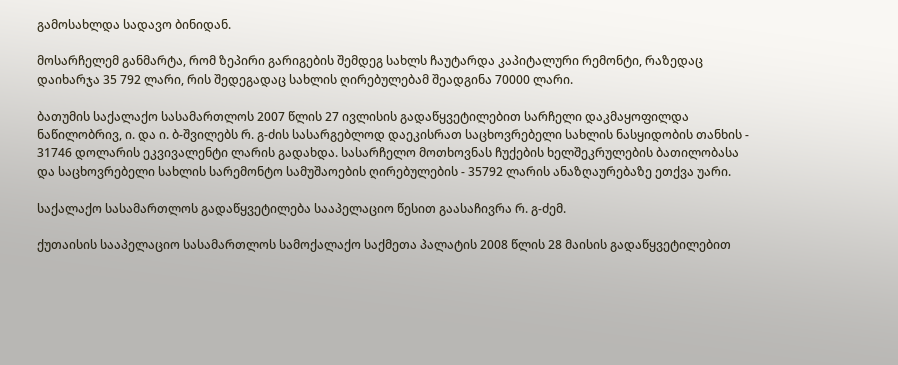გამოსახლდა სადავო ბინიდან.

მოსარჩელემ განმარტა, რომ ზეპირი გარიგების შემდეგ სახლს ჩაუტარდა კაპიტალური რემონტი, რაზედაც დაიხარჯა 35 792 ლარი, რის შედეგადაც სახლის ღირებულებამ შეადგინა 70000 ლარი.

ბათუმის საქალაქო სასამართლოს 2007 წლის 27 ივლისის გადაწყვეტილებით სარჩელი დაკმაყოფილდა ნაწილობრივ, ი. და ი. ბ-შვილებს რ. გ-ძის სასარგებლოდ დაეკისრათ საცხოვრებელი სახლის ნასყიდობის თანხის - 31746 დოლარის ეკვივალენტი ლარის გადახდა. სასარჩელო მოთხოვნას ჩუქების ხელშეკრულების ბათილობასა და საცხოვრებელი სახლის სარემონტო სამუშაოების ღირებულების - 35792 ლარის ანაზღაურებაზე ეთქვა უარი.

საქალაქო სასამართლოს გადაწყვეტილება სააპელაციო წესით გაასაჩივრა რ. გ-ძემ.

ქუთაისის სააპელაციო სასამართლოს სამოქალაქო საქმეთა პალატის 2008 წლის 28 მაისის გადაწყვეტილებით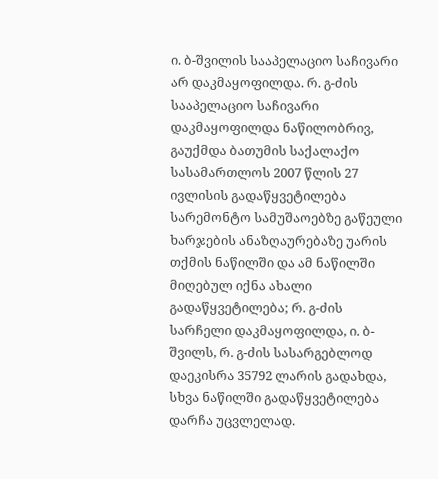ი. ბ-შვილის სააპელაციო საჩივარი არ დაკმაყოფილდა. რ. გ-ძის სააპელაციო საჩივარი დაკმაყოფილდა ნაწილობრივ, გაუქმდა ბათუმის საქალაქო სასამართლოს 2007 წლის 27 ივლისის გადაწყვეტილება სარემონტო სამუშაოებზე გაწეული ხარჯების ანაზღაურებაზე უარის თქმის ნაწილში და ამ ნაწილში მიღებულ იქნა ახალი გადაწყვეტილება; რ. გ-ძის სარჩელი დაკმაყოფილდა, ი. ბ-შვილს, რ. გ-ძის სასარგებლოდ დაეკისრა 35792 ლარის გადახდა, სხვა ნაწილში გადაწყვეტილება დარჩა უცვლელად.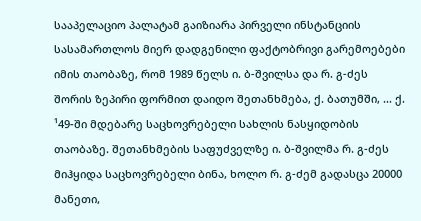სააპელაციო პალატამ გაიზიარა პირველი ინსტანციის სასამართლოს მიერ დადგენილი ფაქტობრივი გარემოებები იმის თაობაზე, რომ 1989 წელს ი. ბ-შვილსა და რ. გ-ძეს შორის ზეპირი ფორმით დაიდო შეთანხმება, ქ. ბათუმში, ... ქ. ¹49-ში მდებარე საცხოვრებელი სახლის ნასყიდობის თაობაზე. შეთანხმების საფუძველზე ი. ბ-შვილმა რ. გ-ძეს მიჰყიდა საცხოვრებელი ბინა, ხოლო რ. გ-ძემ გადასცა 20000 მანეთი,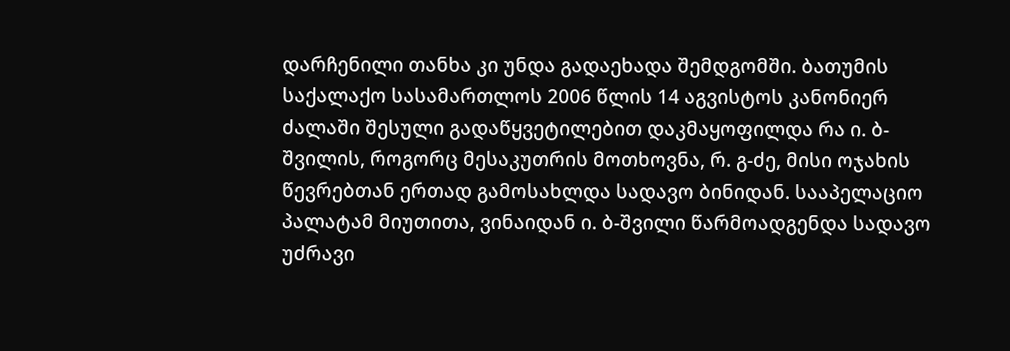დარჩენილი თანხა კი უნდა გადაეხადა შემდგომში. ბათუმის საქალაქო სასამართლოს 2006 წლის 14 აგვისტოს კანონიერ ძალაში შესული გადაწყვეტილებით დაკმაყოფილდა რა ი. ბ-შვილის, როგორც მესაკუთრის მოთხოვნა, რ. გ-ძე, მისი ოჯახის წევრებთან ერთად გამოსახლდა სადავო ბინიდან. სააპელაციო პალატამ მიუთითა, ვინაიდან ი. ბ-შვილი წარმოადგენდა სადავო უძრავი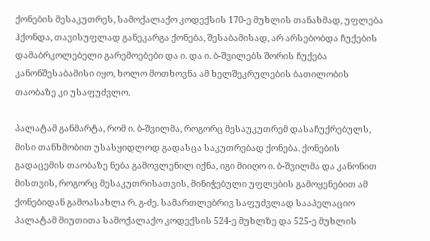ქონების მესაკუთრეს, სამოქალაქო კოდექსის 170-ე მუხლის თანახმად, უფლება ჰქონდა, თავისუფლად განეკარგა ქონება, შესაბამისად, არ არსებობდა ჩუქების დამაბრკოლებელი გარემოებები და ი. და ი. ბ-შვილებს შორის ჩუქება კანონშესაბამისი იყო, ხოლო მოთხოვნა ამ ხელშეკრულების ბათილობის თაობაზე კი უსაფუძვლო.

პალატამ განმარტა, რომ ი. ბ-შვილმა, როგორც მესაუკუთრემ დასაჩუქრებულს, მისი თანხმობით უსასყიდლოდ გადასცა საკუთრებად ქონება. ქონების გადაცემის თაობაზე ნება გამოვლენილ იქნა, იგი მიიღო ი. ბ-შვილმა და კანონით მისთვის, როგორც მესაკუთრისათვის, მინიჭებული უფლების გამოყენებით ამ ქონებიდან გამოასახლა რ. გ-ძე. სამართლებრივ საფუძვლად სააპელაციო პალატამ მიუთითა სამოქალაქო კოდექსის 524-ე მუხლზე და 525-ე მუხლის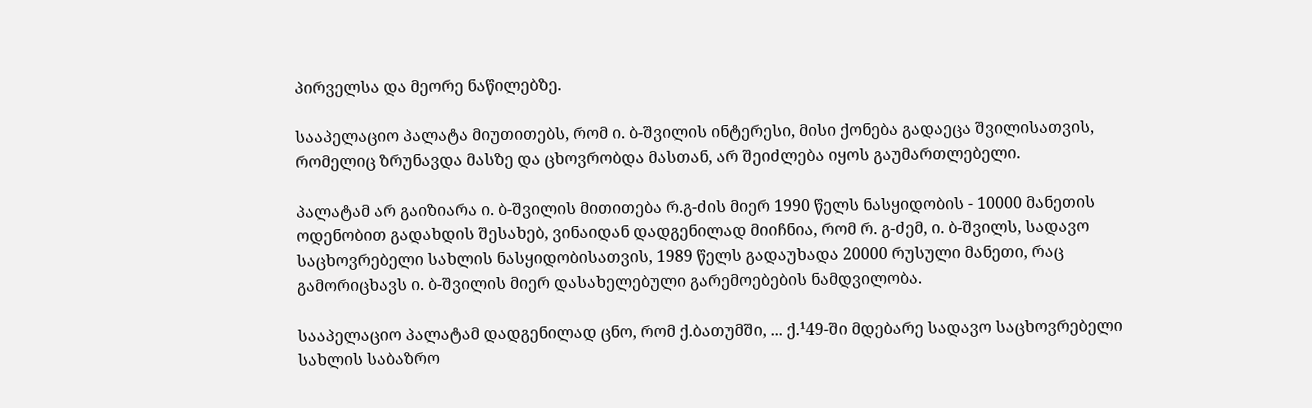პირველსა და მეორე ნაწილებზე.

სააპელაციო პალატა მიუთითებს, რომ ი. ბ-შვილის ინტერესი, მისი ქონება გადაეცა შვილისათვის, რომელიც ზრუნავდა მასზე და ცხოვრობდა მასთან, არ შეიძლება იყოს გაუმართლებელი.

პალატამ არ გაიზიარა ი. ბ-შვილის მითითება რ.გ-ძის მიერ 1990 წელს ნასყიდობის - 10000 მანეთის ოდენობით გადახდის შესახებ, ვინაიდან დადგენილად მიიჩნია, რომ რ. გ-ძემ, ი. ბ-შვილს, სადავო საცხოვრებელი სახლის ნასყიდობისათვის, 1989 წელს გადაუხადა 20000 რუსული მანეთი, რაც გამორიცხავს ი. ბ-შვილის მიერ დასახელებული გარემოებების ნამდვილობა.

სააპელაციო პალატამ დადგენილად ცნო, რომ ქ.ბათუმში, ... ქ.¹49-ში მდებარე სადავო საცხოვრებელი სახლის საბაზრო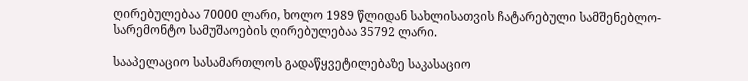ღირებულებაა 70000 ლარი, ხოლო 1989 წლიდან სახლისათვის ჩატარებული სამშენებლო-სარემონტო სამუშაოების ღირებულებაა 35792 ლარი.

სააპელაციო სასამართლოს გადაწყვეტილებაზე საკასაციო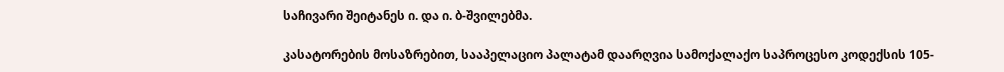საჩივარი შეიტანეს ი. და ი. ბ-შვილებმა.

კასატორების მოსაზრებით, სააპელაციო პალატამ დაარღვია სამოქალაქო საპროცესო კოდექსის 105-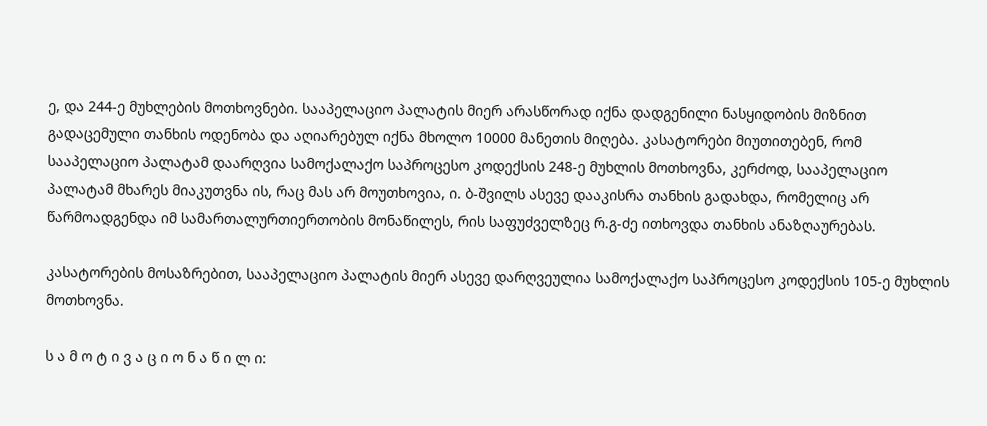ე, და 244-ე მუხლების მოთხოვნები. სააპელაციო პალატის მიერ არასწორად იქნა დადგენილი ნასყიდობის მიზნით გადაცემული თანხის ოდენობა და აღიარებულ იქნა მხოლო 10000 მანეთის მიღება. კასატორები მიუთითებენ, რომ სააპელაციო პალატამ დაარღვია სამოქალაქო საპროცესო კოდექსის 248-ე მუხლის მოთხოვნა, კერძოდ, სააპელაციო პალატამ მხარეს მიაკუთვნა ის, რაც მას არ მოუთხოვია, ი. ბ-შვილს ასევე დააკისრა თანხის გადახდა, რომელიც არ წარმოადგენდა იმ სამართალურთიერთობის მონაწილეს, რის საფუძველზეც რ.გ-ძე ითხოვდა თანხის ანაზღაურებას.

კასატორების მოსაზრებით, სააპელაციო პალატის მიერ ასევე დარღვეულია სამოქალაქო საპროცესო კოდექსის 105-ე მუხლის მოთხოვნა.

ს ა მ ო ტ ი ვ ა ც ი ო ნ ა წ ი ლ ი: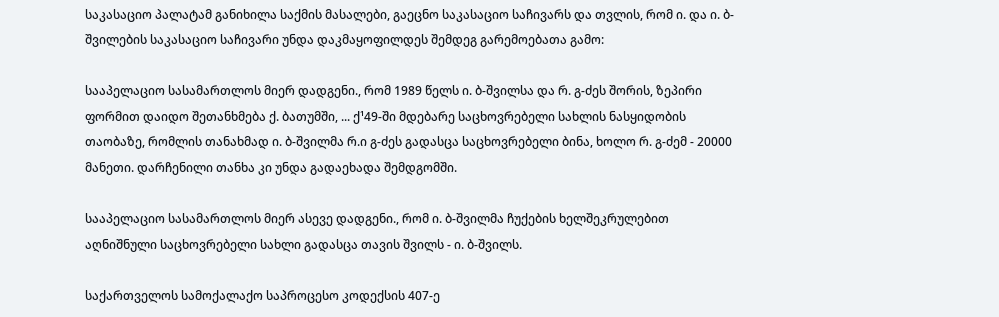საკასაციო პალატამ განიხილა საქმის მასალები, გაეცნო საკასაციო საჩივარს და თვლის, რომ ი. და ი. ბ-შვილების საკასაციო საჩივარი უნდა დაკმაყოფილდეს შემდეგ გარემოებათა გამო:

სააპელაციო სასამართლოს მიერ დადგენი., რომ 1989 წელს ი. ბ-შვილსა და რ. გ-ძეს შორის, ზეპირი ფორმით დაიდო შეთანხმება ქ. ბათუმში, ... ქ¹49-ში მდებარე საცხოვრებელი სახლის ნასყიდობის თაობაზე, რომლის თანახმად ი. ბ-შვილმა რ.ი გ-ძეს გადასცა საცხოვრებელი ბინა, ხოლო რ. გ-ძემ - 20000 მანეთი. დარჩენილი თანხა კი უნდა გადაეხადა შემდგომში.

სააპელაციო სასამართლოს მიერ ასევე დადგენი., რომ ი. ბ-შვილმა ჩუქების ხელშეკრულებით აღნიშნული საცხოვრებელი სახლი გადასცა თავის შვილს - ი. ბ-შვილს.

საქართველოს სამოქალაქო საპროცესო კოდექსის 407-ე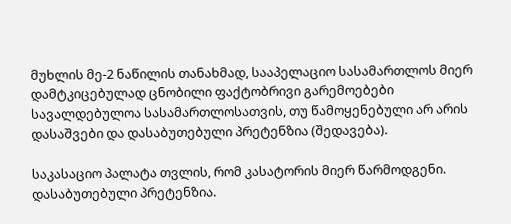მუხლის მე-2 ნაწილის თანახმად, სააპელაციო სასამართლოს მიერ დამტკიცებულად ცნობილი ფაქტობრივი გარემოებები სავალდებულოა სასამართლოსათვის, თუ წამოყენებული არ არის დასაშვები და დასაბუთებული პრეტენზია (შედავება).

საკასაციო პალატა თვლის, რომ კასატორის მიერ წარმოდგენი. დასაბუთებული პრეტენზია.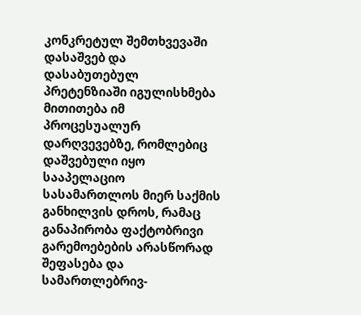კონკრეტულ შემთხვევაში დასაშვებ და დასაბუთებულ პრეტენზიაში იგულისხმება მითითება იმ პროცესუალურ დარღვევებზე, რომლებიც დაშვებული იყო სააპელაციო სასამართლოს მიერ საქმის განხილვის დროს, რამაც განაპირობა ფაქტობრივი გარემოებების არასწორად შეფასება და სამართლებრივ-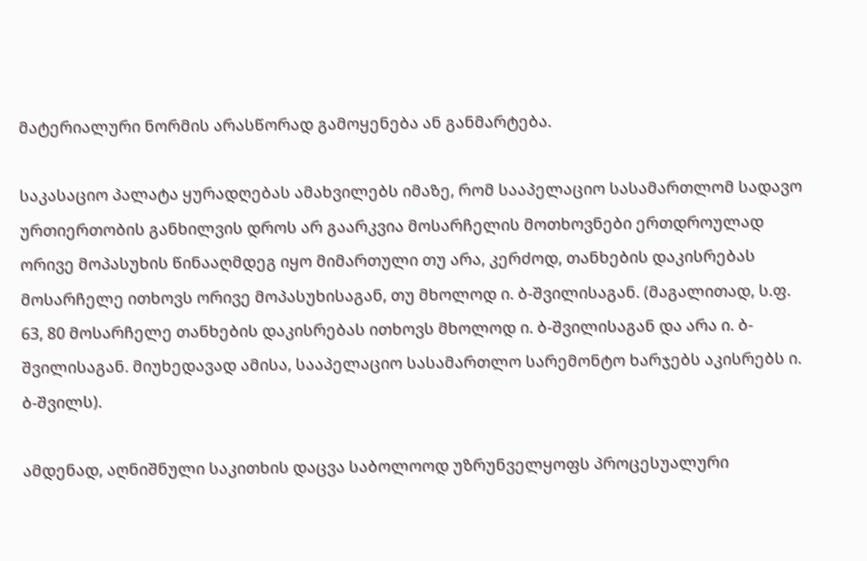მატერიალური ნორმის არასწორად გამოყენება ან განმარტება.

საკასაციო პალატა ყურადღებას ამახვილებს იმაზე, რომ სააპელაციო სასამართლომ სადავო ურთიერთობის განხილვის დროს არ გაარკვია მოსარჩელის მოთხოვნები ერთდროულად ორივე მოპასუხის წინააღმდეგ იყო მიმართული თუ არა, კერძოდ, თანხების დაკისრებას მოსარჩელე ითხოვს ორივე მოპასუხისაგან, თუ მხოლოდ ი. ბ-შვილისაგან. (მაგალითად, ს.ფ. 63, 80 მოსარჩელე თანხების დაკისრებას ითხოვს მხოლოდ ი. ბ-შვილისაგან და არა ი. ბ-შვილისაგან. მიუხედავად ამისა, სააპელაციო სასამართლო სარემონტო ხარჯებს აკისრებს ი. ბ-შვილს).

ამდენად, აღნიშნული საკითხის დაცვა საბოლოოდ უზრუნველყოფს პროცესუალური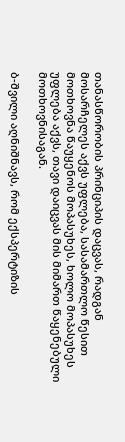თანასწორობის პრინციპის დაცვას, რადგან მოსარჩელეს აქვს უფლება, სასამართლო წესით მოთხოვნა წაუყენოს მოპასუხეს, ხოლო მოპასუხეს უფლება აქვს, თავი დაიცვას მის მიმართ წაყენებული მოთხოვნისაგან.

ბ-შვილი აღნიშნავს, რომ ექსპერტიზის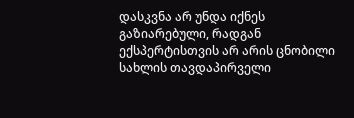დასკვნა არ უნდა იქნეს გაზიარებული, რადგან ექსპერტისთვის არ არის ცნობილი სახლის თავდაპირველი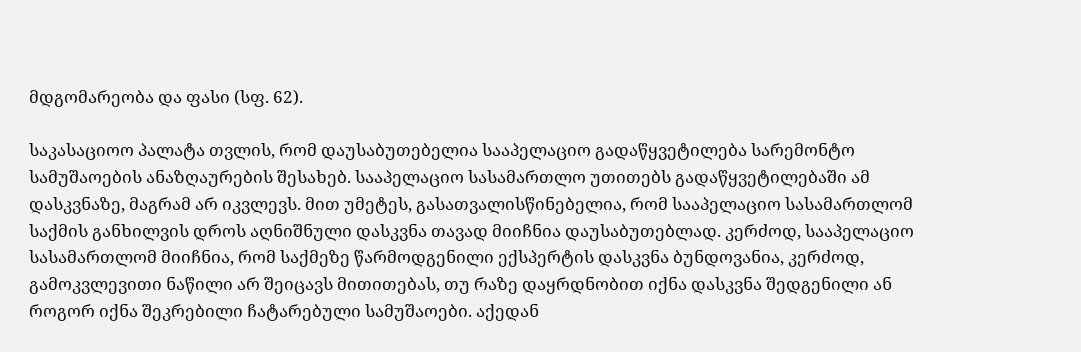მდგომარეობა და ფასი (სფ. 62).

საკასაციოო პალატა თვლის, რომ დაუსაბუთებელია სააპელაციო გადაწყვეტილება სარემონტო სამუშაოების ანაზღაურების შესახებ. სააპელაციო სასამართლო უთითებს გადაწყვეტილებაში ამ დასკვნაზე, მაგრამ არ იკვლევს. მით უმეტეს, გასათვალისწინებელია, რომ სააპელაციო სასამართლომ საქმის განხილვის დროს აღნიშნული დასკვნა თავად მიიჩნია დაუსაბუთებლად. კერძოდ, სააპელაციო სასამართლომ მიიჩნია, რომ საქმეზე წარმოდგენილი ექსპერტის დასკვნა ბუნდოვანია, კერძოდ, გამოკვლევითი ნაწილი არ შეიცავს მითითებას, თუ რაზე დაყრდნობით იქნა დასკვნა შედგენილი ან როგორ იქნა შეკრებილი ჩატარებული სამუშაოები. აქედან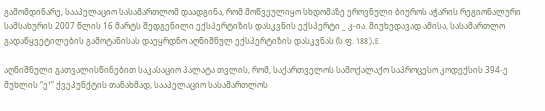გამომდინარე, სააპელაციო სასამართლომ დაადგინა, რომ მოწვეულიყო სხდომაზე ეროვნული ბიუროს აჭარის რეგიონალური სამსახურის 2007 წლის 16 მარტს შედგენილი ექსპერტიზის დასკვნის ექსპერტი _ კ-ია. მიუხედავად ამისა, სასამართლო გადაწყვეტილების გამოტანისას დაეყრდნო აღნიშნულ ექსპერტიზის დასკვნას (ს.ფ. 188).E

აღნიშნული გათვალისწინებით საკასაციო პალატა თვლის, რომ, საქართველოს სამოქალაქო საპროცესო კოდექსის 394-ე მუხლის “ე¹” ქვეპუნქტის თანახმად, სააპელაციო სასამართლოს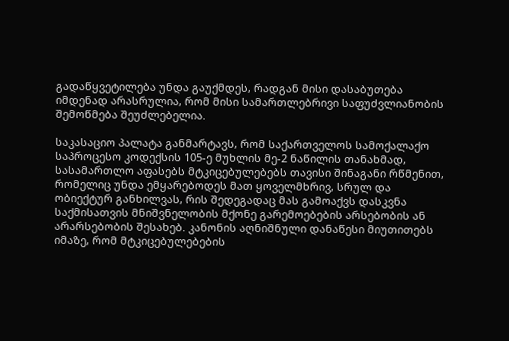გადაწყვეტილება უნდა გაუქმდეს, რადგან მისი დასაბუთება იმდენად არასრულია, რომ მისი სამართლებრივი საფუძვლიანობის შემოწმება შეუძლებელია.

საკასაციო პალატა განმარტავს, რომ საქართველოს სამოქალაქო საპროცესო კოდექსის 105-ე მუხლის მე-2 ნაწილის თანახმად, სასამართლო აფასებს მტკიცებულებებს თავისი შინაგანი რწმენით, რომელიც უნდა ემყარებოდეს მათ ყოველმხრივ, სრულ და ობიექტურ განხილვას, რის შედეგადაც მას გამოაქვს დასკვნა საქმისათვის მნიშვნელობის მქონე გარემოებების არსებობის ან არარსებობის შესახებ. კანონის აღნიშნული დანაწესი მიუთითებს იმაზე, რომ მტკიცებულებების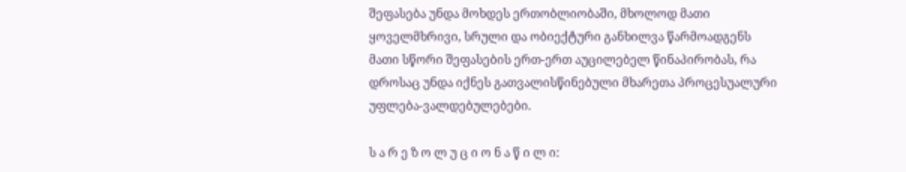შეფასება უნდა მოხდეს ერთობლიობაში, მხოლოდ მათი ყოველმხრივი, სრული და ობიექტური განხილვა წარმოადგენს მათი სწორი შეფასების ერთ-ერთ აუცილებელ წინაპირობას, რა დროსაც უნდა იქნეს გათვალისწინებული მხარეთა პროცესუალური უფლება-ვალდებულებები.

ს ა რ ე ზ ო ლ უ ც ი ო ნ ა წ ი ლ ი: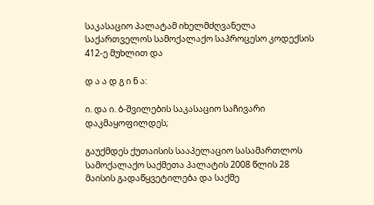საკასაციო პალატამ იხელმძღვანელა საქართველოს სამოქალაქო საპროცესო კოდექსის 412-ე მუხლით და

დ ა ა დ გ ი ნ ა:

ი. და ი. ბ-შვილების საკასაციო საჩივარი დაკმაყოფილდეს;

გაუქმდეს ქუთაისის სააპელაციო სასამართლოს სამოქალაქო საქმეთა პალატის 2008 წლის 28 მაისის გადაწყვეტილება და საქმე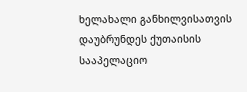ხელახალი განხილვისათვის დაუბრუნდეს ქუთაისის სააპელაციო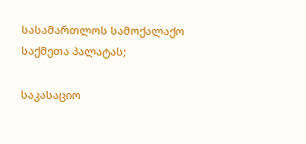სასამართლოს სამოქალაქო საქმეთა პალატას;

საკასაციო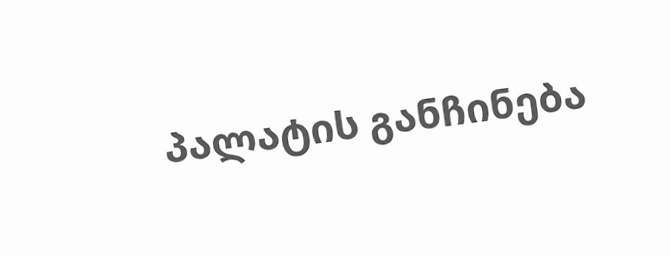პალატის განჩინება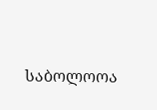საბოლოოა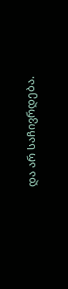და არ საჩივრდება.